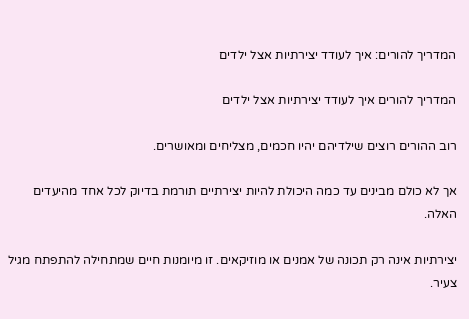המדריך להורים: איך לעודד יצירתיות אצל ילדים

המדריך להורים איך לעודד יצירתיות אצל ילדים

רוב ההורים רוצים שילדיהם יהיו חכמים, מצליחים ומאושרים.

אך לא כולם מבינים עד כמה היכולת להיות יצירתיים תורמת בדיוק לכל אחד מהיעדים האלה.

יצירתיות אינה רק תכונה של אמנים או מוזיקאים. זו מיומנות חיים שמתחילה להתפתח מגיל צעיר.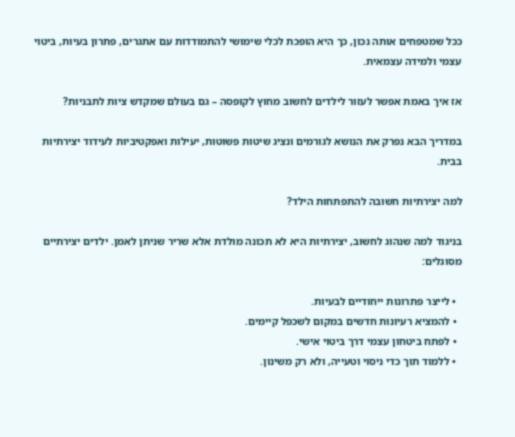ככל שמטפחים אותה נכון, כך היא הופכת לכלי שימושי להתמודדות עם אתגרים, פתרון בעיות, ביטוי עצמי ולמידה עצמאית.

אז איך באמת אפשר לעזור לילדים לחשוב מחוץ לקופסה – גם בעולם שמקדש ציות לתבניות?

במדריך הבא נפרק את הנושא לגורמים ונציג שיטות פשוטות, יעילות ואפקטיביות לעידוד יצירתיות בבית.

למה יצירתיות חשובה להתפתחות הילד?

בניגוד למה שנהוג לחשוב, יצירתיות היא לא תכונה מולדת אלא שריר שניתן לאמן. ילדים יצירתיים מסוגלים:

  • לייצר פתרונות ייחודיים לבעיות.
  • להמציא רעיונות חדשים במקום לשכפל קיימים.
  • לפתח ביטחון עצמי דרך ביטוי אישי.
  • ללמוד תוך כדי ניסוי וטעייה, ולא רק משינון.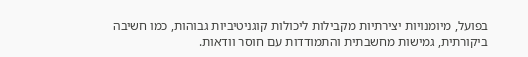בפועל, מיומנויות יצירתיות מקבילות ליכולות קוגניטיביות גבוהות, כמו חשיבה ביקורתית, גמישות מחשבתית והתמודדות עם חוסר וודאות.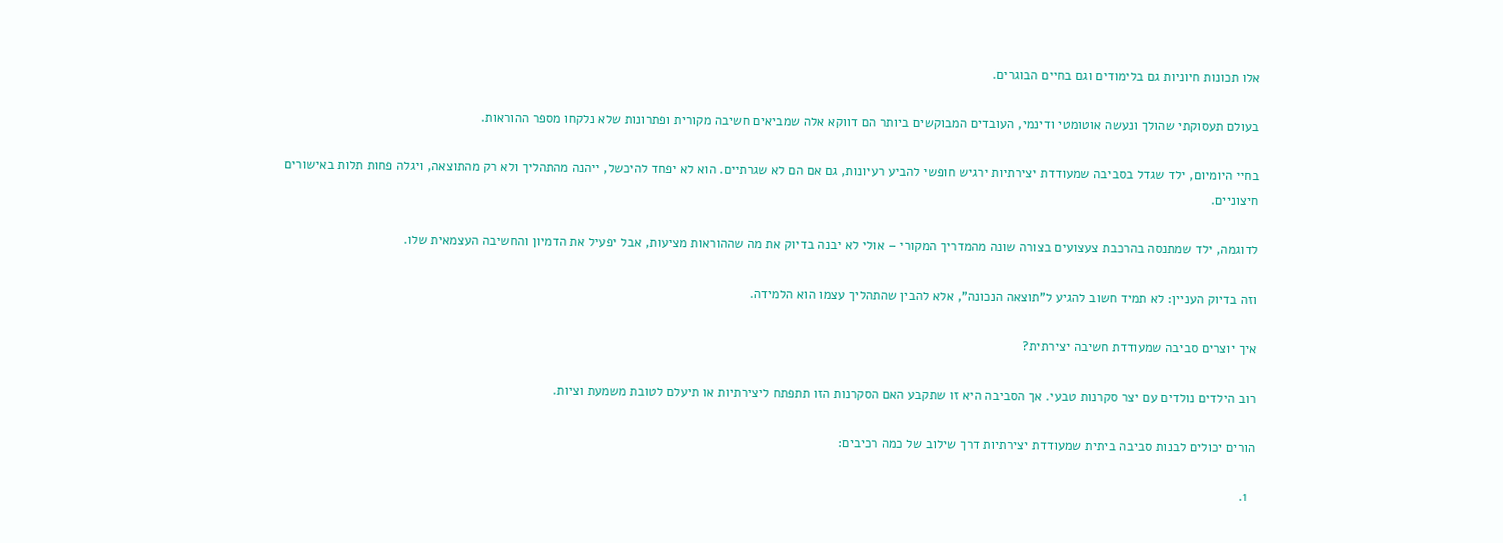אלו תכונות חיוניות גם בלימודים וגם בחיים הבוגרים.

בעולם תעסוקתי שהולך ונעשה אוטומטי ודינמי, העובדים המבוקשים ביותר הם דווקא אלה שמביאים חשיבה מקורית ופתרונות שלא נלקחו מספר ההוראות.

בחיי היומיום, ילד שגדל בסביבה שמעודדת יצירתיות ירגיש חופשי להביע רעיונות, גם אם הם לא שגרתיים. הוא לא יפחד להיכשל, ייהנה מהתהליך ולא רק מהתוצאה, ויגלה פחות תלות באישורים חיצוניים.

לדוגמה, ילד שמתנסה בהרכבת צעצועים בצורה שונה מהמדריך המקורי – אולי לא יבנה בדיוק את מה שההוראות מציעות, אבל יפעיל את הדמיון והחשיבה העצמאית שלו.

וזה בדיוק העניין: לא תמיד חשוב להגיע ל"תוצאה הנכונה", אלא להבין שהתהליך עצמו הוא הלמידה.

איך יוצרים סביבה שמעודדת חשיבה יצירתית?

רוב הילדים נולדים עם יצר סקרנות טבעי. אך הסביבה היא זו שתקבע האם הסקרנות הזו תתפתח ליצירתיות או תיעלם לטובת משמעת וציות.

הורים יכולים לבנות סביבה ביתית שמעודדת יצירתיות דרך שילוב של כמה רכיבים:

  1.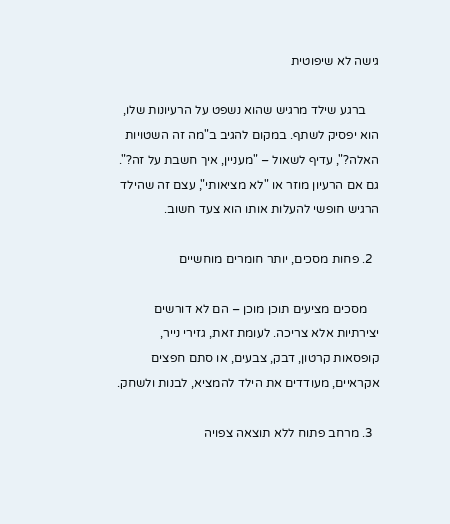גישה לא שיפוטית

    ברגע שילד מרגיש שהוא נשפט על הרעיונות שלו, הוא יפסיק לשתף. במקום להגיב ב"מה זה השטויות האלה?", עדיף לשאול – "מעניין, איך חשבת על זה?". גם אם הרעיון מוזר או "לא מציאותי", עצם זה שהילד הרגיש חופשי להעלות אותו הוא צעד חשוב.

  2. פחות מסכים, יותר חומרים מוחשיים

    מסכים מציעים תוכן מוכן – הם לא דורשים יצירתיות אלא צריכה. לעומת זאת, גזירי נייר, קופסאות קרטון, דבק, צבעים, או סתם חפצים אקראיים, מעודדים את הילד להמציא, לבנות ולשחק.

  3. מרחב פתוח ללא תוצאה צפויה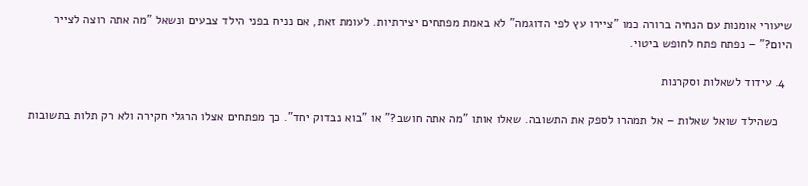שיעורי אומנות עם הנחיה ברורה כמו "ציירו עץ לפי הדוגמה" לא באמת מפתחים יצירתיות. לעומת זאת, אם נניח בפני הילד צבעים ונשאל "מה אתה רוצה לצייר היום?" – נפתח פתח לחופש ביטוי.

  4. עידוד לשאלות וסקרנות

    כשהילד שואל שאלות – אל תמהרו לספק את התשובה. שאלו אותו "מה אתה חושב?" או "בוא נבדוק יחד". כך מפתחים אצלו הרגלי חקירה ולא רק תלות בתשובות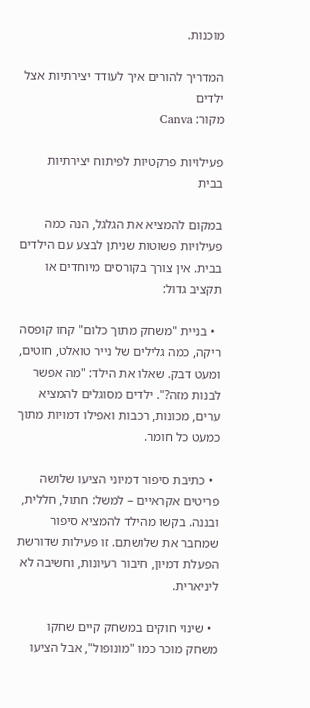מוכנות.

המדריך להורים איך לעודד יצירתיות אצל ילדים
מקור: Canva

פעילויות פרקטיות לפיתוח יצירתיות בבית

במקום להמציא את הגלגל, הנה כמה פעילויות פשוטות שניתן לבצע עם הילדים בבית. אין צורך בקורסים מיוחדים או תקציב גדול:

  • בניית "משחק מתוך כלום" קחו קופסה ריקה, כמה גלילים של נייר טואלט, חוטים, ומעט דבק. שאלו את הילד: "מה אפשר לבנות מזה?". ילדים מסוגלים להמציא ערים, מכונות, רכבות ואפילו דמויות מתוך כמעט כל חומר.

  • כתיבת סיפור דמיוני הציעו שלושה פריטים אקראיים – למשל: חתול, חללית, ובננה. בקשו מהילד להמציא סיפור שמחבר את שלושתם. זו פעילות שדורשת הפעלת דמיון, חיבור רעיונות, וחשיבה לא ליניארית.

  • שינוי חוקים במשחק קיים שחקו משחק מוכר כמו "מונופול", אבל הציעו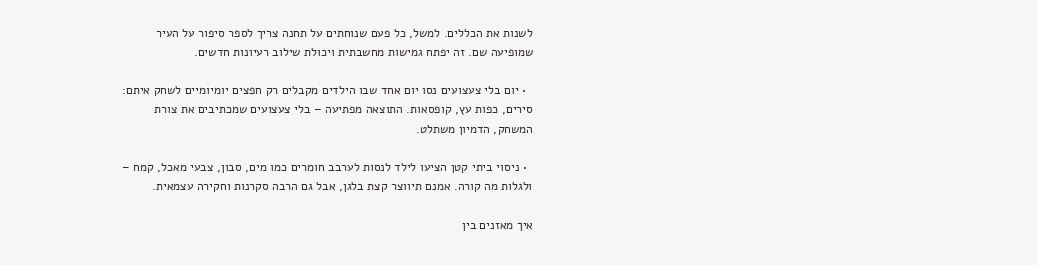לשנות את הכללים. למשל, כל פעם שנוחתים על תחנה צריך לספר סיפור על העיר שמופיעה שם. זה יפתח גמישות מחשבתית ויכולת שילוב רעיונות חדשים.

  • יום בלי צעצועים נסו יום אחד שבו הילדים מקבלים רק חפצים יומיומיים לשחק איתם: סירים, כפות עץ, קופסאות. התוצאה מפתיעה – בלי צעצועים שמכתיבים את צורת המשחק, הדמיון משתלט.

  • ניסוי ביתי קטן הציעו לילד לנסות לערבב חומרים כמו מים, סבון, צבעי מאכל, קמח – ולגלות מה קורה. אמנם תיווצר קצת בלגן, אבל גם הרבה סקרנות וחקירה עצמאית.

איך מאזנים בין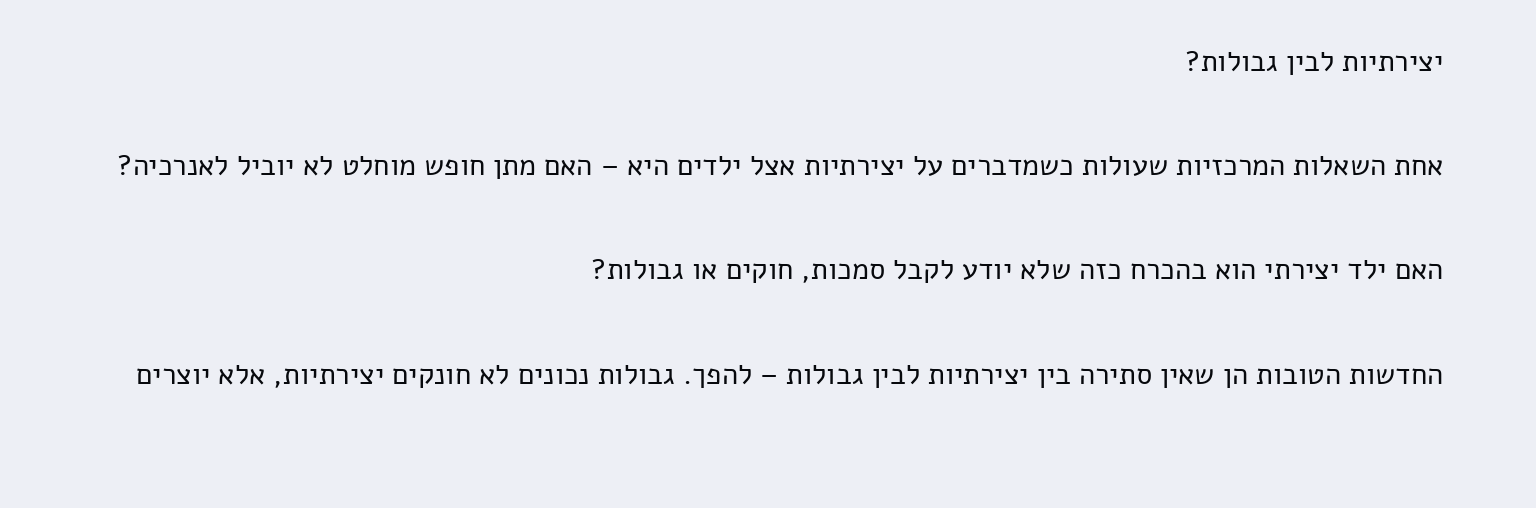יצירתיות לבין גבולות?

אחת השאלות המרכזיות שעולות כשמדברים על יצירתיות אצל ילדים היא – האם מתן חופש מוחלט לא יוביל לאנרכיה?

האם ילד יצירתי הוא בהכרח כזה שלא יודע לקבל סמכות, חוקים או גבולות?

החדשות הטובות הן שאין סתירה בין יצירתיות לבין גבולות – להפך. גבולות נכונים לא חונקים יצירתיות, אלא יוצרים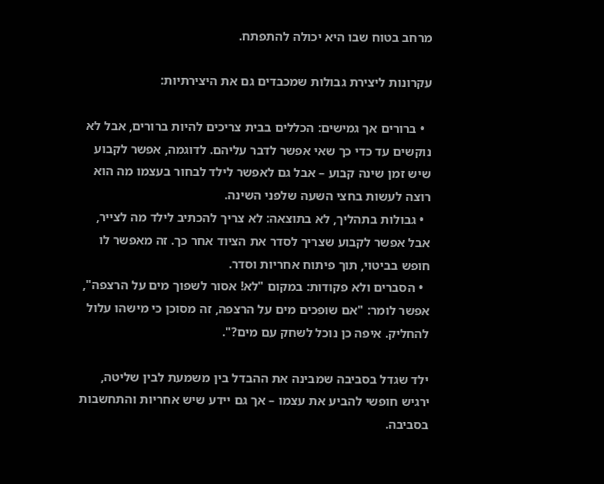מרחב בטוח שבו היא יכולה להתפתח.

עקרונות ליצירת גבולות שמכבדים גם את היצירתיות:

  • ברורים אך גמישים: הכללים בבית צריכים להיות ברורים, אבל לא נוקשים עד כדי כך שאי אפשר לדבר עליהם. לדוגמה, אפשר לקבוע שיש זמן שינה קבוע – אבל גם לאפשר לילד לבחור בעצמו מה הוא רוצה לעשות בחצי השעה שלפני השינה.
  • גבולות בתהליך, לא בתוצאה: לא צריך להכתיב לילד מה לצייר, אבל אפשר לקבוע שצריך לסדר את הציוד אחר כך. זה מאפשר לו חופש בביטוי, תוך פיתוח אחריות וסדר.
  • הסברים ולא פקודות: במקום "לא! אסור לשפוך מים על הרצפה", אפשר לומר: "אם שופכים מים על הרצפה, זה מסוכן כי מישהו עלול להחליק. איפה כן נוכל לשחק עם מים?".

ילד שגדל בסביבה שמבינה את ההבדל בין משמעת לבין שליטה, ירגיש חופשי להביע את עצמו – אך גם יידע שיש אחריות והתחשבות בסביבה.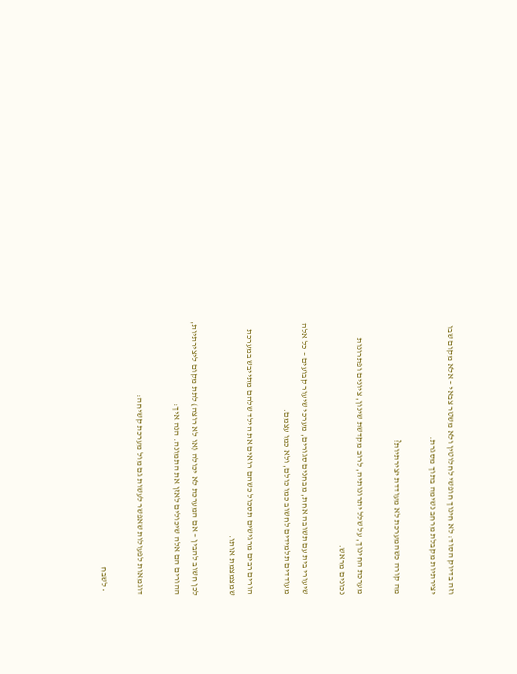וזה בדיוק הסוד: לא חינוך חופשי לחלוטין ולא משטר צבאי – אלא מקום שבו יצירתיות מקבלת מרחב נשימה בתוך מסגרת.

מה קורה כשהמערכת לא מעודדת יצירתיות?

מערכת החינוך, על שלל יתרונותיה, לרוב מקדשת שינון, ציונים ופתרונות נכונים מראש.

שיעורי בית עם תשובה אחת, מבחנים סגורים, מערכי שיעור קבועים – כל אלה מעודדים תלמידים לחשוב כמו כולם, ולא כמו עצמם.

הורים רבים מרגישים תסכול כשהם רואים את הילד שלהם מתייבש במערכת שמצמצמת אותו.

לכן חשוב להבין – אם המערכת לא יכולה (או לא רוצה) לתת מקום ליצירתיות, ההורים הם אלה שיכולים לאזן את התמונה. הנה איך:

דוגמאות לפעולות שאפשר לעשות גם מול מערכת קשיחה:

  • לשבח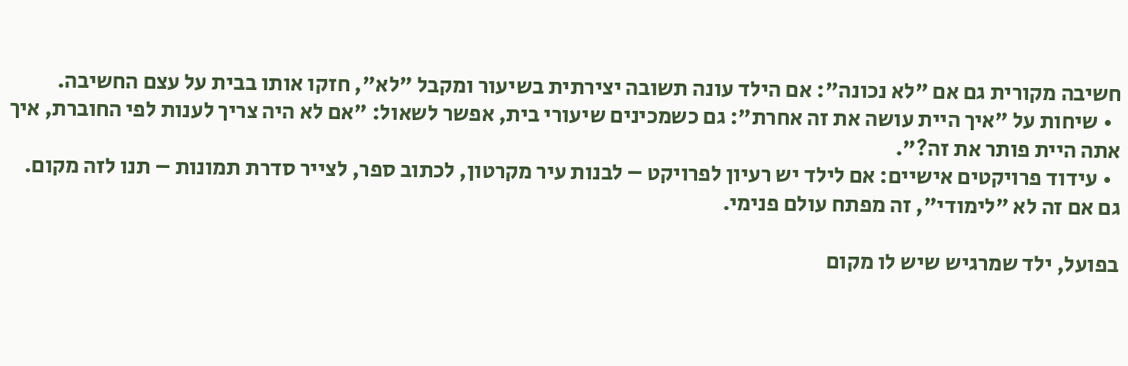חשיבה מקורית גם אם "לא נכונה": אם הילד עונה תשובה יצירתית בשיעור ומקבל "לא", חזקו אותו בבית על עצם החשיבה.
  • שיחות על "איך היית עושה את זה אחרת": גם כשמכינים שיעורי בית, אפשר לשאול: "אם לא היה צריך לענות לפי החוברת, איך אתה היית פותר את זה?".
  • עידוד פרויקטים אישיים: אם לילד יש רעיון לפרויקט – לבנות עיר מקרטון, לכתוב ספר, לצייר סדרת תמונות – תנו לזה מקום. גם אם זה לא "לימודי", זה מפתח עולם פנימי.

בפועל, ילד שמרגיש שיש לו מקום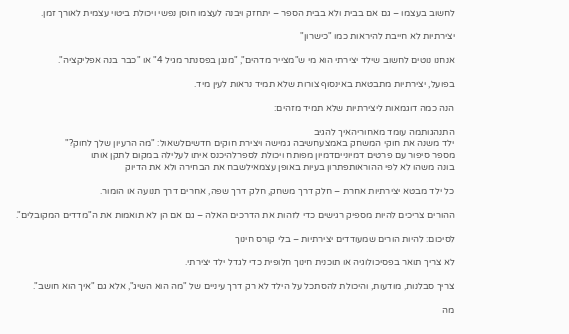לחשוב בעצמו – גם אם בבית ולא בבית הספר – יתחזק ויבנה לעצמו חוסן נפשי ויכולת ביטוי עצמית לאורך זמן.

יצירתיות לא חייבת להיראות כמו "כישרון"

אנחנו נוטים לחשוב שילד יצירתי הוא מי ש"מצייר מדהים", "מנגן בפסנתר מגיל 4" או "כבר בנה אפליקציה".

בפועל, יצירתיות מתבטאת באינסוף צורות שלא תמיד נראות לעין מיד.

הנה כמה דוגמאות ליצירתיות שלא תמיד מזהים:

התנהגותמה עומד מאחוריהאיך להגיב
ילד משנה את חוקי המשחק באמצעחשיבה גמישה ויצירת חוקים חדשיםלשאול: "מה הרעיון שלך לחוק?"
מספר סיפור עם פרטים דמיונייםדמיון מפותח ויכולת לספרלהיכנס איתו לעלילה במקום לתקן אותו
בונה משהו לא לפי ההוראותפתרון בעיות באופן עצמאילשבח את הבחירה ולא את הדיוק

כל ילד מבטא יצירתיות אחרת – חלק דרך משחק, חלק דרך שפה, אחרים דרך תנועה או הומור.

ההורים צריכים להיות מספיק רגישים כדי לזהות את הדרכים האלה – גם אם הן לא תואמות את ה"מדדים המקובלים".

לסיכום: להיות הורים שמעודדים יצירתיות – בלי קורס חינוך

לא צריך תואר בפסיכולוגיה או תוכנית חינוך חלופית כדי לגדל ילד יצירתי.

צריך סבלנות, מודעות, והיכולת להסתכל על הילד לא רק דרך עיניים של "מה הוא השיג", אלא גם "איך הוא חושב".

מה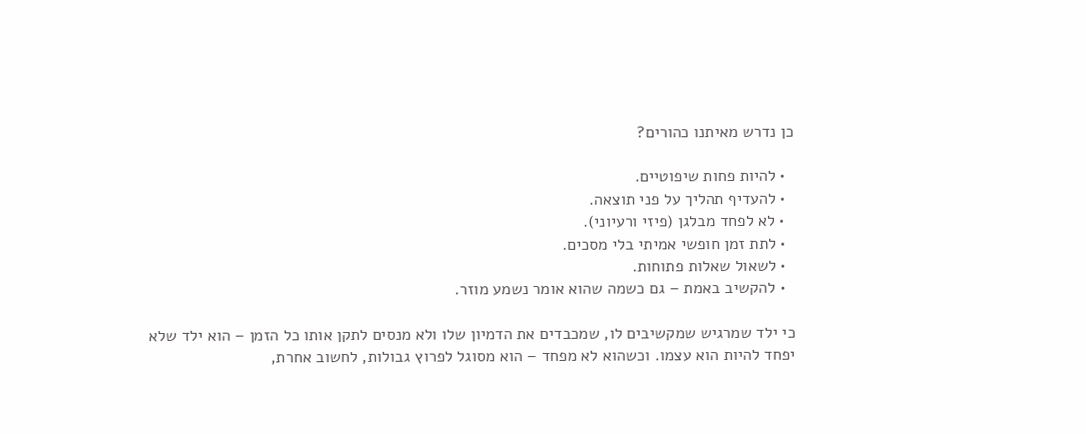כן נדרש מאיתנו כהורים?

  • להיות פחות שיפוטיים.
  • להעדיף תהליך על פני תוצאה.
  • לא לפחד מבלגן (פיזי ורעיוני).
  • לתת זמן חופשי אמיתי בלי מסכים.
  • לשאול שאלות פתוחות.
  • להקשיב באמת – גם כשמה שהוא אומר נשמע מוזר.

כי ילד שמרגיש שמקשיבים לו, שמכבדים את הדמיון שלו ולא מנסים לתקן אותו כל הזמן – הוא ילד שלא יפחד להיות הוא עצמו. וכשהוא לא מפחד – הוא מסוגל לפרוץ גבולות, לחשוב אחרת,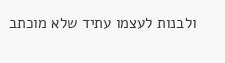ולבנות לעצמו עתיד שלא מוכתב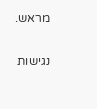מראש.

נגישות